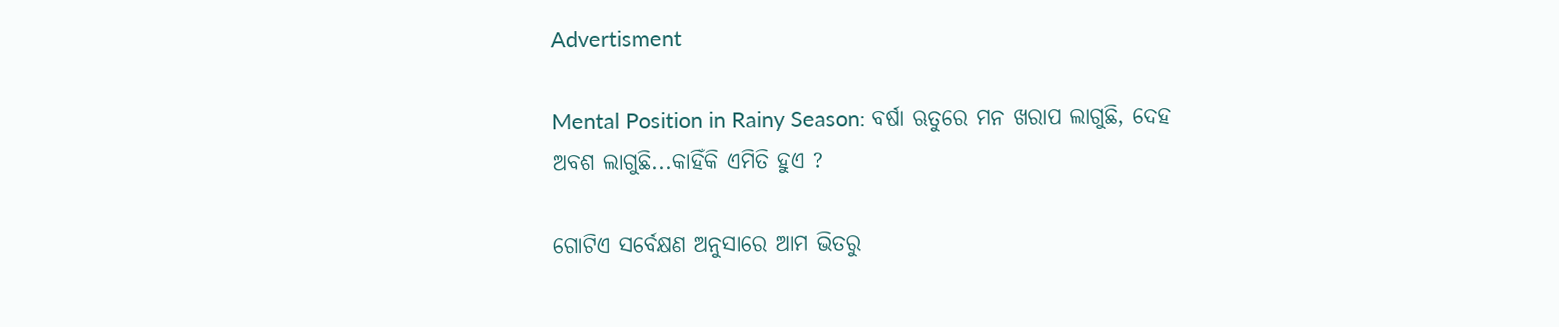Advertisment

Mental Position in Rainy Season: ବର୍ଷା ଋତୁରେ ମନ ଖରାପ ଲାଗୁଛି, ଦେହ ଅବଶ ଲାଗୁଛି...କାହିଁକି ଏମିତି ହୁଏ ?

ଗୋଟିଏ ସର୍ବେକ୍ଷଣ ଅନୁସାରେ ଆମ ଭିତରୁ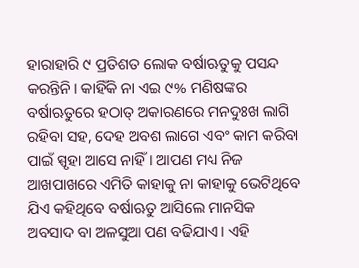ହାରାହାରି ୯ ପ୍ରତିଶତ ଲୋକ ବର୍ଷାଋତୁକୁ ପସନ୍ଦ କରନ୍ତିନି। କାହିଁକି ନା ଏଇ ୯% ମଣିଷଙ୍କର ବର୍ଷାଋତୁରେ ହଠାତ୍ ଅକାରଣରେ ମନଦୁଃଖ ଲାଗି ରହିବା ସହ, ଦେହ ଅବଶ ଲାଗେ ଏବଂ କାମ କରିବା ପାଇଁ ସ୍ପୃହା ଆସେ ନାହିଁ। ଆପଣ ମଧ୍ୟ ନିଜ ଆଖପାଖରେ ଏମିତି କାହାକୁ ନା କାହାକୁ ଭେଟିଥିବେ ଯିଏ କହିଥିବେ ବର୍ଷାଋତୁ ଆସିଲେ ମାନସିକ ଅବସାଦ ବା ଅଳସୁଆ ପଣ ବଢିଯାଏ। ଏହି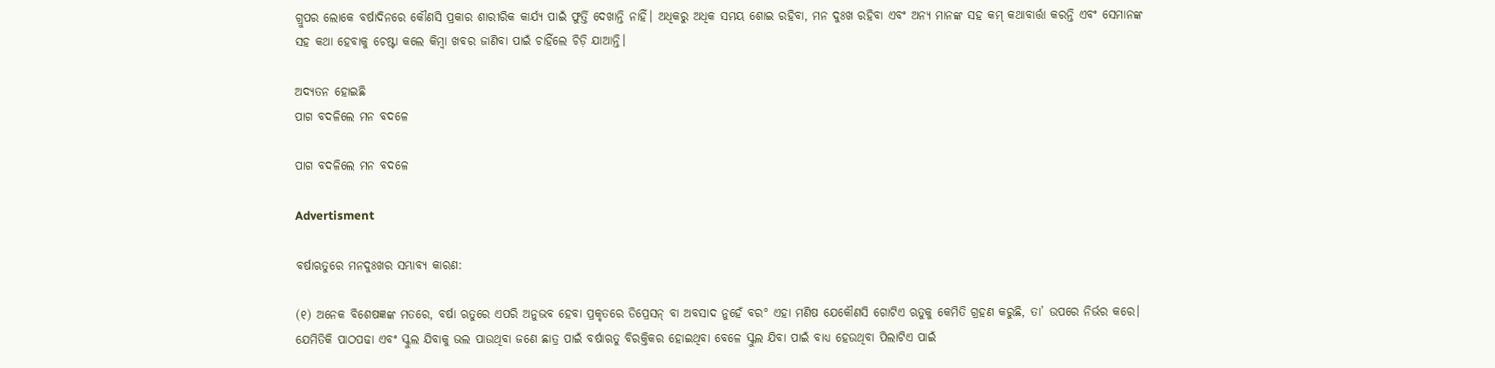ଗ୍ରୁପର ଲୋକେ ବର୍ଷାଦିନରେ କୌଣସି ପ୍ରକାର ଶାରୀରିକ କାର୍ଯ୍ୟ ପାଇଁ ଫୁର୍ତ୍ତି ଦେଖାନ୍ତି ନାହିଁ। ଅଧିକରୁ ଅଧିକ ସମୟ ଶୋଇ ରହିବା, ମନ ଦୁଃଖ ରହିବା ଏବଂ ଅନ୍ୟ ମାନଙ୍କ ସହ କମ୍ କଥାବାର୍ତ୍ତା କରନ୍ତି ଏବଂ ସେମାନଙ୍କ ସହ କଥା ହେବାକୁ ଚେଷ୍ଟା କଲେ କିମ୍ବା ଖବର ଜାଣିବା ପାଇଁ ଚାହିଁଲେ ଚିଡ଼ି ଯାଆନ୍ତି।

ଅଦ୍ୟତନ ହୋଇଛି
ପାଗ ବଦଳିଲେ ମନ ବଦଳେ

ପାଗ ବଦଳିଲେ ମନ ବଦଳେ

Advertisment

ବର୍ଷାଋତୁରେ ମନଦୁଃଖର ସମ୍ଭାବ୍ୟ କାରଣ:

(୧) ଅନେକ ବିଶେଷଜ୍ଞଙ୍କ ମତରେ, ବର୍ଷା ଋତୁରେ ଏପରି ଅନୁଭବ ହେବା ପ୍ରକୃତରେ ଡିପ୍ରେସନ୍ ବା ଅବସାଦ ନୁହେଁ ବର° ଏହା ମଣିଷ ଯେକୌଣସି ଗୋଟିଏ ଋତୁକୁ କେମିତି ଗ୍ରହଣ କରୁଛି, ତା’ ଉପରେ ନିର୍ଭର କରେ। ଯେମିତିକି ପାଠପଢା ଏବଂ ସ୍କୁଲ ଯିବାକୁ ଭଲ ପାଉଥିବା ଜଣେ ଛାତ୍ର ପାଇଁ ବର୍ଷାଋତୁ ବିରକ୍ତିକର ହୋଇଥିବା ବେଳେ ସ୍କୁଲ ଯିବା ପାଇଁ ବାଧ୍ୟ ହେଉଥିବା ପିଲାଟିଏ ପାଇଁ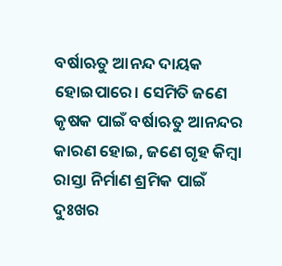ବର୍ଷାଋତୁ ଆନନ୍ଦ ଦାୟକ ହୋଇପାରେ। ସେମିତି ଜଣେ କୃଷକ ପାଇଁ ବର୍ଷାଋତୁ ଆନନ୍ଦର କାରଣ ହୋଇ, ଜଣେ ଗୃହ କିମ୍ବା ରାସ୍ତା ନିର୍ମାଣ ଶ୍ରମିକ ପାଇଁ ଦୁଃଖର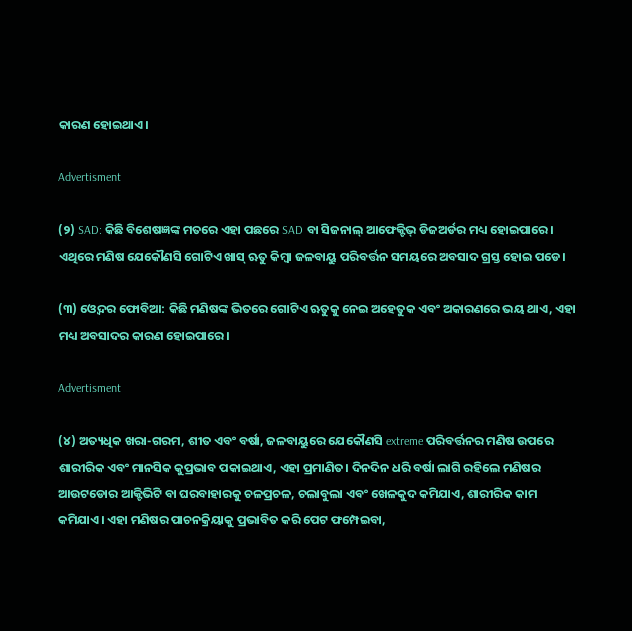କାରଣ ହୋଇଥାଏ।

Advertisment

(୨) SAD: କିଛି ବିଶେଷଜ୍ଞଙ୍କ ମତରେ ଏହା ପଛରେ SAD ବା ସିଜନାଲ୍ ଆଫେକ୍ଟିଭ୍ ଡିଜଅର୍ଡର ମଧ୍ୟ ହୋଇପାରେ। ଏଥିରେ ମଣିଷ ଯେକୌଣସି ଗୋଟିଏ ଖାସ୍ ଋତୁ କିମ୍ବା ଜଳବାୟୁ ପରିବର୍ତ୍ତନ ସମୟରେ ଅବସାଦ ଗ୍ରସ୍ତ ହୋଇ ପଡେ।

(୩) ଓ୍ବେଦର ଫୋବିଆ: କିଛି ମଣିଷଙ୍କ ଭିତରେ ଗୋଟିଏ ଋତୁକୁ ନେଇ ଅହେତୁକ ଏବଂ ଅକାରଣରେ ଭୟ ଥାଏ, ଏହା ମଧ୍ୟ ଅବସାଦର କାରଣ ହୋଇପାରେ।

Advertisment

(୪) ଅତ୍ୟଧିକ ଖରା-ଗରମ, ଶୀତ ଏବଂ ବର୍ଷା, ଜଳବାୟୁରେ ଯେକୌଣସି extreme ପରିବର୍ତ୍ତନର ମଣିଷ ଉପରେ ଶାରୀରିକ ଏବଂ ମାନସିକ କୁପ୍ରଭାବ ପକାଇଥାଏ, ଏହା ପ୍ରମାଣିତ। ଦିନଦିନ ଧରି ବର୍ଷା ଲାଗି ରହିଲେ ମଣିଷର ଆଉଟଡୋର ଆକ୍ଟିଭିଟି ବା ଘରବାହାରକୁ ଚଳପ୍ରଚଳ, ଚଲାବୁଲା ଏବଂ ଖେଳକୁଦ କମିଯାଏ, ଶାରୀରିକ କାମ କମିଯାଏ। ଏହା ମଣିଷର ପାଚନକ୍ରିୟାକୁ ପ୍ରଭାବିତ କରି ପେଟ ଫମ୍ପେଇବା,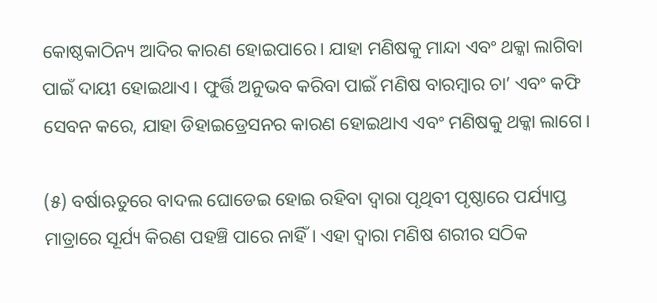କୋଷ୍ଠକାଠିନ୍ୟ ଆଦିର କାରଣ ହୋଇପାରେ। ଯାହା ମଣିଷକୁ ମାନ୍ଦା ଏବଂ ଥକ୍କା ଲାଗିବା ପାଇଁ ଦାୟୀ ହୋଇଥାଏ। ଫୁର୍ତ୍ତି ଅନୁଭବ କରିବା ପାଇଁ ମଣିଷ ବାରମ୍ବାର ଚା’ ଏବଂ କଫି ସେବନ କରେ, ଯାହା ଡିହାଇଡ୍ରେସନର କାରଣ ହୋଇଥାଏ ଏବଂ ମଣିଷକୁ ଥକ୍କା ଲାଗେ।

(୫) ବର୍ଷାଋତୁରେ ବାଦଲ ଘୋଡେଇ ହୋଇ ରହିବା ଦ୍ବାରା ପୃଥିବୀ ପୃଷ୍ଠାରେ ପର୍ଯ୍ୟାପ୍ତ ମାତ୍ରାରେ ସୂର୍ଯ୍ୟ କିରଣ ପହଞ୍ଚି ପାରେ ନାହିଁ। ଏହା ଦ୍ବାରା ମଣିଷ ଶରୀର ସଠିକ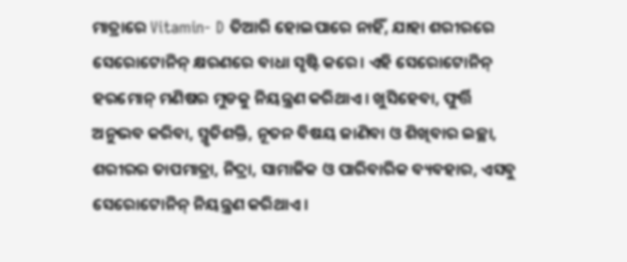ମାତ୍ରାରେ Vitamin- D ତିଆରି ହୋଇପାରେ ନାହିଁ, ଯାହା ଶରୀରରେ ସେରୋଟୋନିନ୍ କ୍ଷରଣରେ ବାଧା ସୃଷ୍ଟି କରେ। ଏହି ସେରୋଟୋନିନ୍ ହରମୋନ୍ ମଣିଷର ମୁଡକୁ ନିୟନ୍ତ୍ରଣ କରିଥାଏ। ଖୁସିହେବା, ଫୁର୍ତ୍ତି ଅନୁଭବ କରିବା, ସ୍ମୃତିଶକ୍ତି, ନୂତନ ବିଷୟ ଜାଣିବା ଓ ଶିଖିବାର ଇଚ୍ଛା, ଶରୀରର ତାପମାତ୍ରା, ନିଦ୍ରା, ସାମାଜିକ ଓ ପାରିବାରିକ ବ୍ୟବହାର, ଏସବୁ ସେରୋଟୋନିନ୍ ନିୟନ୍ତ୍ରଣ କରିଥାଏ।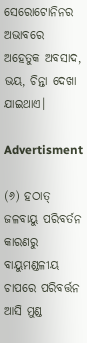ସେରୋଟୋନିନର ଅଭାବରେ ଅହେତୁକ ଅବସାଦ, ଭୟ, ଚିନ୍ତା ଦେଖା ଯାଇଥାଏ।

Advertisment

(୬) ହଠାତ୍ ଜଳବାୟୁ ପରିବର୍ତନ କାରଣରୁ ବାୟୁମଣ୍ଡଳୀୟ ଚାପରେ ପରିବର୍ତ୍ତନ ଆସି ମୁଣ୍ଡ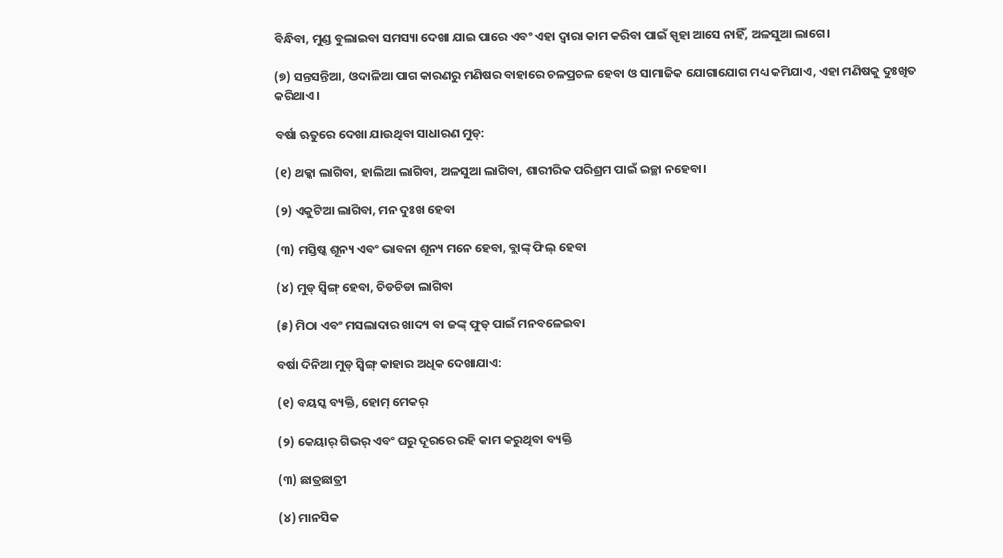ବିନ୍ଧିବା, ମୁଣ୍ଡ ବୁଲାଇବା ସମସ୍ୟା ଦେଖା ଯାଇ ପାରେ ଏବଂ ଏହା ଦ୍ବାରା କାମ କରିବା ପାଇଁ ସ୍ପୃହା ଆସେ ନାହିଁ, ଅଳସୁଆ ଲାଗେ।

(୭) ସନ୍ତସନ୍ତିଆ, ଓଦାଳିଆ ପାଗ କାରଣରୁ ମଣିଷର ବାହାରେ ଚଳପ୍ରଚଳ ହେବା ଓ ସାମାଜିକ ଯୋଗାଯୋଗ ମଧ୍ୟ କମିଯାଏ, ଏହା ମଣିଷକୁ ଦୁଃଖିତ କରିଥାଏ।

ବର୍ଷା ଋତୁରେ ଦେଖା ଯାଉଥିବା ସାଧାରଣ ମୁଡ୍:

(୧) ଥକ୍କା ଲାଗିବା, ହାଲିଆ ଲାଗିବା, ଅଳସୁଆ ଲାଗିବା, ଶାରୀରିକ ପରିଶ୍ରମ ପାଇଁ ଇଚ୍ଛା ନହେବା।

(୨) ଏକୁଟିଆ ଲାଗିବା, ମନ ଦୁଃଖ ହେବା

(୩) ମସ୍ତିଷ୍କ ଶୂନ୍ୟ ଏବଂ ଭାବନା ଶୂନ୍ୟ ମନେ ହେବା, ବ୍ଲାଙ୍କ୍ ଫିଲ୍ ହେବା

(୪) ମୁଡ୍ ସ୍ବିଙ୍ଗ୍ ହେବା, ଚିଡଚିଡା ଲାଗିବା

(୫) ମିଠା ଏବଂ ମସଲାଦାର ଖାଦ୍ୟ ବା ଜଙ୍କ୍ ଫୁଡ୍ ପାଇଁ ମନବଳେଇବା

ବର୍ଷା ଦିନିଆ ମୁଡ୍ ସ୍ବିଙ୍ଗ୍ କାହାର ଅଧିକ ଦେଖାଯାଏ:

(୧) ବୟସ୍କ ବ୍ୟକ୍ତି, ହୋମ୍ ମେକର୍

(୨) କେୟାର୍ ଗିଭର୍ ଏବଂ ଘରୁ ଦୂରରେ ରହି କାମ କରୁଥିବା ବ୍ୟକ୍ତି

(୩) ଛାତ୍ରଛାତ୍ରୀ

(୪) ମାନସିକ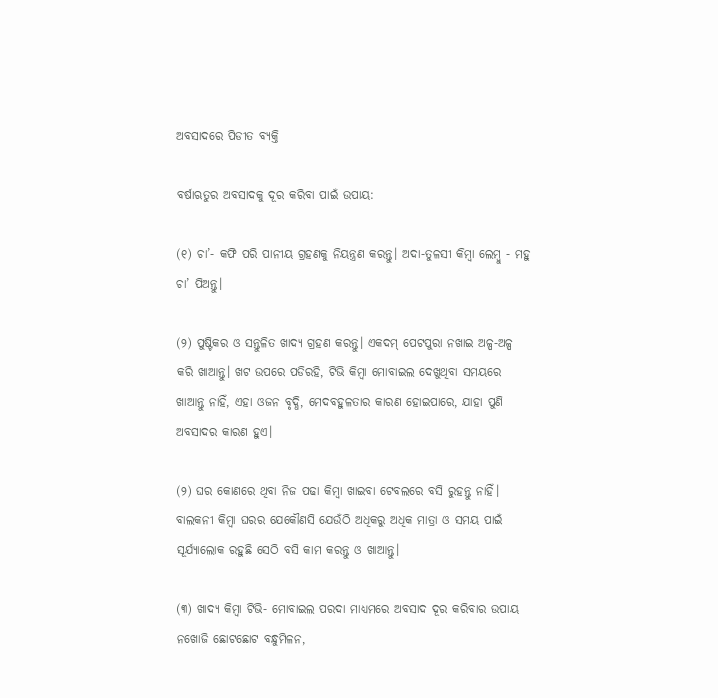ଅବସାଦରେ ପିଡୀତ ବ୍ୟକ୍ତି

ବର୍ଷାଋତୁର ଅବସାଦକୁ ଦୂର କରିବା ପାଇଁ ଉପାୟ:

(୧) ଚା’- କଫି ପରି ପାନୀୟ ଗ୍ରହଣକୁ ନିୟନ୍ତ୍ରଣ କରନ୍ତୁ। ଅଦା-ତୁଳସୀ କିମ୍ବା ଲେମ୍ବୁ - ମହୁ ଚା’ ପିଅନ୍ତୁ।

(୨) ପୁଷ୍ଟିକର ଓ ସନ୍ତୁଳିତ ଖାଦ୍ୟ ଗ୍ରହଣ କରନ୍ତୁ। ଏକଦମ୍ ପେଟପୁରା ନଖାଇ ଅଳ୍ପ-ଅଳ୍ପ କରି ଖାଆନ୍ତୁ। ଖଟ ଉପରେ ପଡିରହି, ଟିଭି କିମ୍ବା ମୋବାଇଲ ଦେଖୁଥିବା ସମୟରେ ଖାଆନ୍ତୁ ନାହିଁ, ଏହା ଓଜନ ବୃଦ୍ଧି, ମେଦବହୁଳତାର କାରଣ ହୋଇପାରେ, ଯାହା ପୁଣି ଅବସାଦର କାରଣ ହୁଏ।

(୨) ଘର କୋଣରେ ଥିବା ନିଜ ପଢା କିମ୍ବା ଖାଇବା ଟେବଲରେ ବସି ରୁହନ୍ତୁ ନାହିଁ। ବାଲକନୀ କିମ୍ବା ଘରର ଯେକୌଣସି ଯେଉଁଠି ଅଧିକରୁ ଅଧିକ ମାତ୍ରା ଓ ସମୟ ପାଇଁ ସୂର୍ଯ୍ୟାଲୋକ ରହୁଛି ସେଠି ବସି କାମ କରନ୍ତୁ ଓ ଖାଆନ୍ତୁ।

(୩) ଖାଦ୍ୟ କିମ୍ବା ଟିଭି- ମୋବାଇଲ ପରଦା ମାଧ୍ୟମରେ ଅବସାଦ ଦୂର କରିବାର ଉପାୟ ନଖୋଜି ଛୋଟଛୋଟ ବନ୍ଧୁମିଳନ,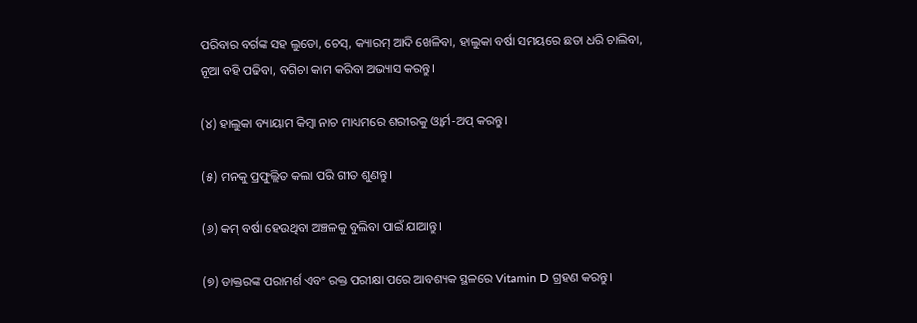ପରିବାର ବର୍ଗଙ୍କ ସହ ଲୁଡୋ, ଚେସ୍, କ୍ୟାରମ୍ ଆଦି ଖେଳିବା, ହାଲୁକା ବର୍ଷା ସମୟରେ ଛତା ଧରି ଚାଲିବା, ନୂଆ ବହି ପଢିବା, ବଗିଚା କାମ କରିବା ଅଭ୍ୟାସ କରନ୍ତୁ।

(୪) ହାଲୁକା ବ୍ୟାୟାମ କିମ୍ବା ନାଚ ମାଧ୍ୟମରେ ଶରୀରକୁ ଓ୍ବାର୍ମ-ଅପ୍ କରନ୍ତୁ।

(୫) ମନକୁ ପ୍ରଫୁଲ୍ଲିତ କଲା ପରି ଗୀତ ଶୁଣନ୍ତୁ।

(୬) କମ୍ ବର୍ଷା ହେଉଥିବା ଅଞ୍ଚଳକୁ ବୁଲିବା ପାଇଁ ଯାଆନ୍ତୁ।

(୭) ଡାକ୍ତରଙ୍କ ପରାମର୍ଶ ଏବଂ ରକ୍ତ ପରୀକ୍ଷା ପରେ ଆବଶ୍ୟକ ସ୍ଥଳରେ Vitamin D ଗ୍ରହଣ କରନ୍ତୁ।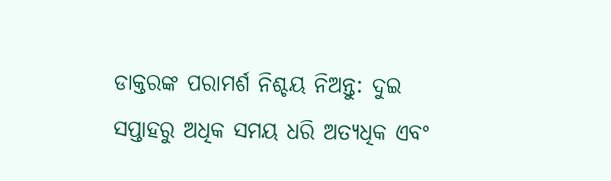ଡାକ୍ତରଙ୍କ ପରାମର୍ଶ ନିଶ୍ଚୟ ନିଅନ୍ତୁ: ଦୁଇ ସପ୍ତାହରୁ ଅଧିକ ସମୟ ଧରି ଅତ୍ୟଧିକ ଏବଂ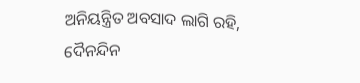ଅନିୟନ୍ତ୍ରିତ ଅବସାଦ ଲାଗି ରହି, ଦୈନନ୍ଦିନ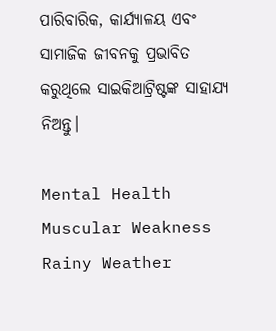ପାରିବାରିକ, କାର୍ଯ୍ୟାଳୟ ଏବଂ ସାମାଜିକ ଜୀବନକୁ ପ୍ରଭାବିତ କରୁଥିଲେ ସାଇକିଆଟ୍ରିଷ୍ଟଙ୍କ ସାହାଯ୍ୟ ନିଅନ୍ତୁ।

Mental Health Muscular Weakness Rainy Weather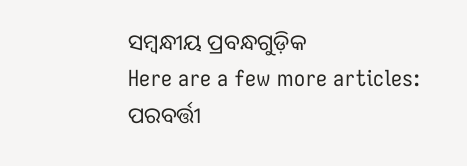ସମ୍ବନ୍ଧୀୟ ପ୍ରବନ୍ଧଗୁଡ଼ିକ
Here are a few more articles:
ପରବର୍ତ୍ତୀ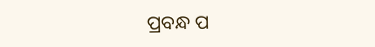ପ୍ରବନ୍ଧ ପ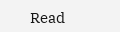Read